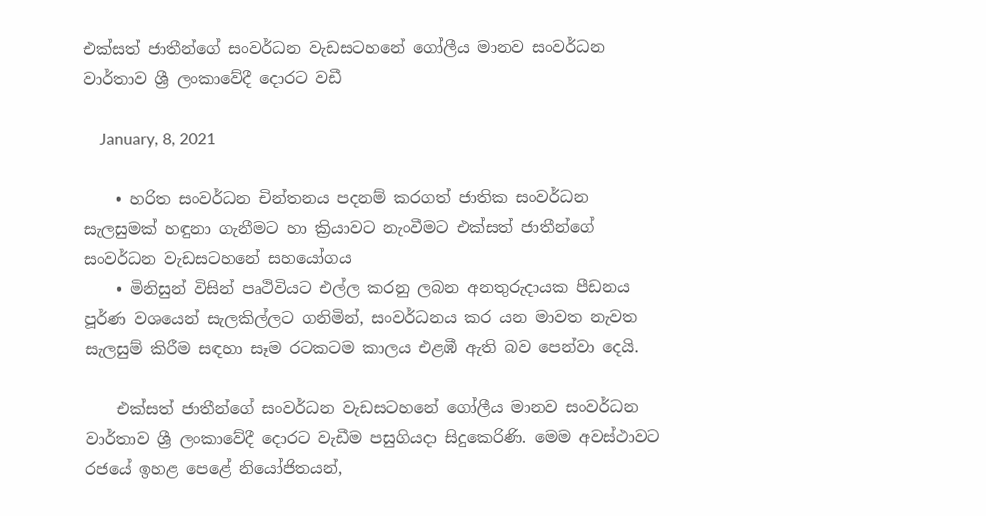එක්සත් ජාතීන්ගේ සංවර්ධන වැඩසටහනේ ගෝලීය මානව සංවර්ධන වාර්තාව ශ්‍රී ලංකාවේදී දොරට වඩී

    January, 8, 2021

    • හරිත සංවර්ධන චින්තනය පදනම් කරගත් ජාතික සංවර්ධන සැලසුමක් හඳුනා ගැනීමට හා ක්‍රියාවට නැංවීමට එක්සත් ජාතීන්ගේ සංවර්ධන වැඩසටහනේ සහයෝගය
    • මිනිසුන් විසින් පෘථිවියට එල්ල කරනු ලබන අනතුරුදායක පීඩනය පූර්ණ වශයෙන් සැලකිල්ලට ගනිමින්, සංවර්ධනය කර යන මාවත නැවත සැලසුම් කිරීම සඳහා සෑම රටකටම කාලය එළඹී ඇති බව පෙන්වා දෙයි.

    එක්සත් ජාතීන්ගේ සංවර්ධන වැඩසටහනේ ගෝලීය මානව සංවර්ධන වාර්තාව ශ්‍රී ලංකාවේදී දොරට වැඩීම පසුගියදා සිදුකෙරිණි. මෙම අවස්ථාවට රජයේ ඉහළ පෙළේ නියෝජිතයන්,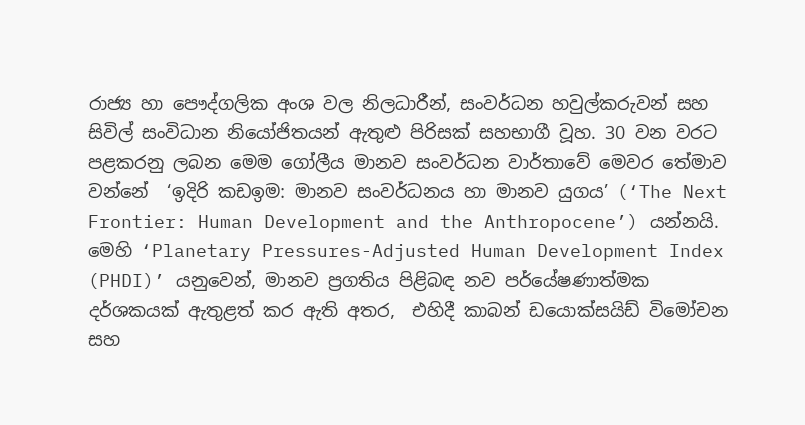රාජ්‍ය හා පෞද්ගලික අංශ වල නිලධාරීන්, සංවර්ධන හවුල්කරුවන් සහ සිවිල් සංවිධාන නියෝජිතයන් ඇතුළු පිරිසක් සහභාගී වූහ. 30 වන වරට පළකරනු ලබන මෙම ගෝලීය මානව සංවර්ධන වාර්තාවේ මෙවර තේමාව වන්නේ  ‘ඉදිරි කඩඉම: මානව සංවර්ධනය හා මානව යුගය’ (‘The Next Frontier: Human Development and the Anthropocene’) යන්නයි. මෙහි ‘Planetary Pressures-Adjusted Human Development Index (PHDI)’ යනුවෙන්, මානව ප්‍රගතිය පිළිබඳ නව පර්යේෂණාත්මක දර්ශකයක් ඇතුළත් කර ඇති අතර,  එහිදී කාබන් ඩයොක්සයිඩ් විමෝචන සහ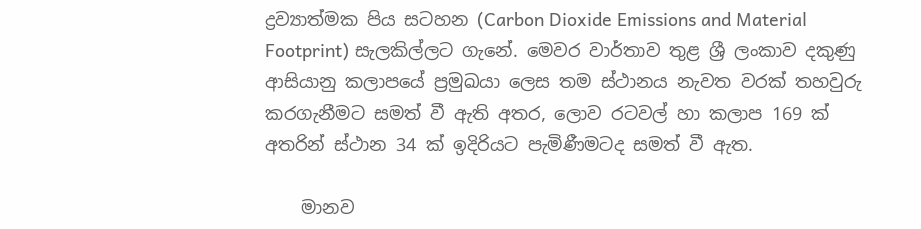ද්‍රව්‍යාත්මක පිය සටහන (Carbon Dioxide Emissions and Material Footprint) සැලකිල්ලට ගැනේ. මෙවර වාර්තාව තුළ ශ්‍රී ලංකාව දකුණු ආසියානු කලාපයේ ප්‍රමුඛයා ලෙස තම ස්ථානය නැවත වරක් තහවුරු කරගැනීමට සමත් වී ඇති අතර, ලොව රටවල් හා කලාප 169 ක් අතරින් ස්ථාන 34 ක් ඉදිරියට පැමිණීමටද සමත් වී ඇත.

    මානව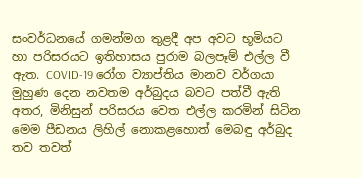සංවර්ධනයේ ගමන්මග තුළදී අප අවට භූමියට හා පරිසරයට ඉතිහාසය පුරාම බලපෑම් එල්ල වී ඇත. COVID-19 රෝග ව්‍යාප්තිය මානව වර්ගයා මුහුණ දෙන නවතම අර්බුදය බවට පත්වී ඇති අතර, මිනිසුන් පරිසරය වෙත එල්ල කරමින් සිටින මෙම පීඩනය ලිහිල් නොකළහොත් මෙබඳු අර්බුද තව තවත්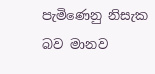පැමිණෙනු නිසැක බව මානව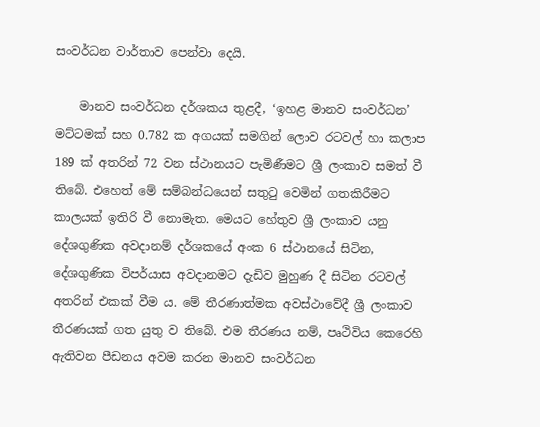සංවර්ධන වාර්තාව පෙන්වා දෙයි.

    මානව සංවර්ධන දර්ශකය තුළදී, ‘ඉහළ මානව සංවර්ධන’ මට්ටමක් සහ 0.782 ක අගයක් සමගින් ලොව රටවල් හා කලාප 189 ක් අතරින් 72 වන ස්ථානයට පැමිණීමට ශ්‍රී ලංකාව සමත් වී තිබේ. එහෙත් මේ සම්බන්ධයෙන් සතුටු වෙමින් ගතකිරීමට කාලයක් ඉතිරි වී නොමැත. මෙයට හේතුව ශ්‍රී ලංකාව යනු දේශගුණික අවදානම් දර්ශකයේ අංක 6 ස්ථානයේ සිටින, දේශගුණික විපර්යාස අවදානමට දැඩිව මුහුණ දී සිටින රටවල් අතරින් එකක් වීම ය. මේ තීරණාත්මක අවස්ථාවේදී ශ්‍රී ලංකාව තීරණයක් ගත යුතු ව තිබේ. එම තීරණය නම්, පෘථිවිය කෙරෙහි ඇතිවන පීඩනය අවම කරන මානව සංවර්ධන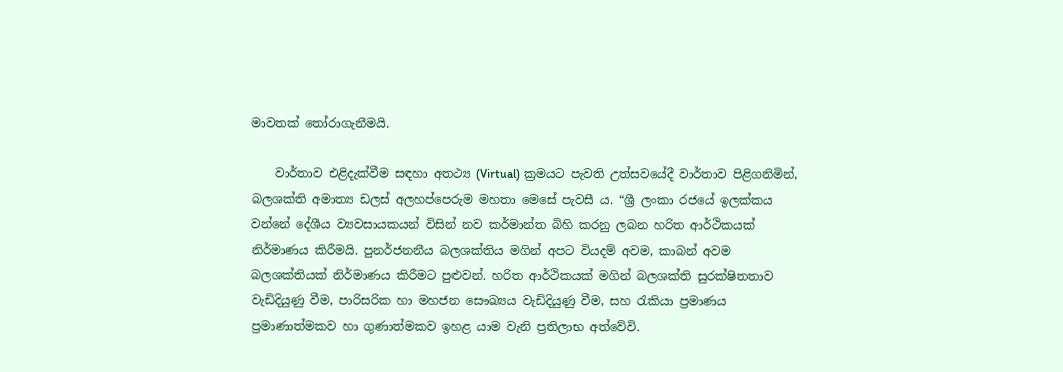මාවතක් තෝරාගැනීමයි.

    වාර්තාව එළිදැක්වීම සඳහා අතථ්‍ය (Virtual) ක්‍රමයට පැවති උත්සවයේදී වාර්තාව පිළිගනිමින්, බලශක්ති අමාත්‍ය ඩලස් අලහප්පෙරුම මහතා මෙසේ පැවසී ය. “ශ්‍රී ලංකා රජයේ ඉලක්කය වන්නේ දේශීය ව්‍යවසායකයන් විසින් නව කර්මාන්ත බිහි කරනු ලබන හරිත ආර්ථිකයක් නිර්මාණය කිරීමයි. පුනර්ජනනීය බලශක්තිය මගින් අපට වියදම් අවම, කාබන් අවම බලශක්තියක් නිර්මාණය කිරීමට පුළුවන්. හරිත ආර්ථිකයක් මගින් බලශක්ති සුරක්ෂිතතාව වැඩිදියුණු වීම, පාරිසරික හා මහජන සෞඛ්‍යය වැඩිදියුණු වීම, සහ රැකියා ප්‍රමාණය ප්‍රමාණාත්මකව හා ගුණාත්මකව ඉහළ යාම වැනි ප්‍රතිලාභ අත්වේවි.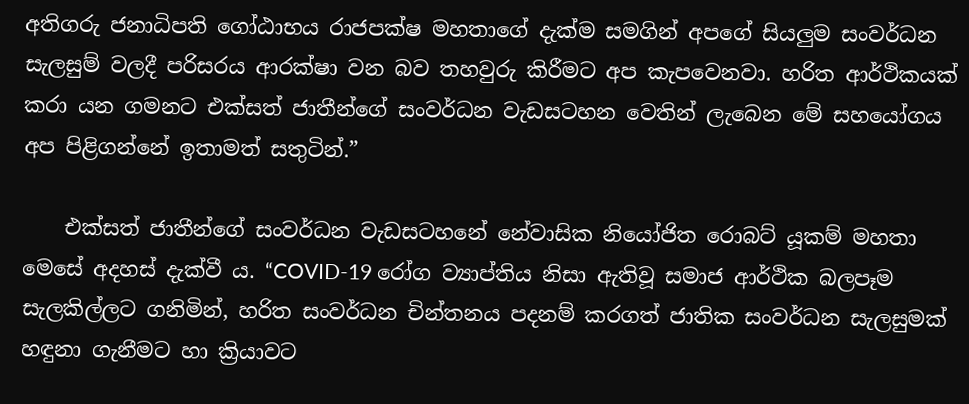අතිගරු ජනාධිපති ගෝඨාභය රාජපක්ෂ මහතාගේ දැක්ම සමගින් අපගේ සියලුම සංවර්ධන සැලසුම් වලදී පරිසරය ආරක්ෂා වන බව තහවුරු කිරීමට අප කැපවෙනවා. හරිත ආර්ථිකයක් කරා යන ගමනට එක්සත් ජාතීන්ගේ සංවර්ධන වැඩසටහන වෙතින් ලැබෙන මේ සහයෝගය අප පිළිගන්නේ ඉතාමත් සතුටින්.”

    එක්සත් ජාතීන්ගේ සංවර්ධන වැඩසටහනේ නේවාසික නියෝජිත රොබට් යූකම් මහතා මෙසේ අදහස් දැක්වී ය. “COVID-19 රෝග ව්‍යාප්තිය නිසා ඇතිවූ සමාජ ආර්ථික බලපෑම සැලකිල්ලට ගනිමින්, හරිත සංවර්ධන චින්තනය පදනම් කරගත් ජාතික සංවර්ධන සැලසුමක් හඳුනා ගැනීමට හා ක්‍රියාවට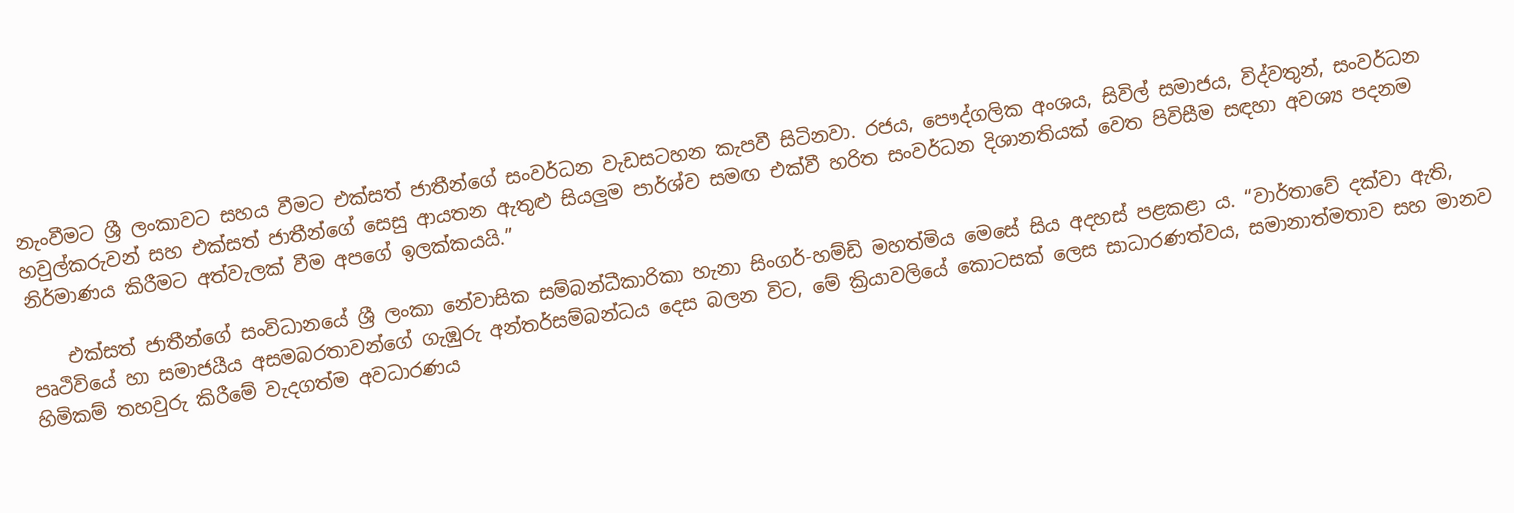නැංවීමට ශ්‍රී ලංකාවට සහය වීමට එක්සත් ජාතීන්ගේ සංවර්ධන වැඩසටහන කැපවී සිටිනවා. රජය, පෞද්ගලික අංශය, සිවිල් සමාජය, විද්වතුන්, සංවර්ධන හවුල්කරුවන් සහ එක්සත් ජාතීන්ගේ සෙසු ආයතන ඇතුළු සියලුම පාර්ශ්ව සමඟ එක්වී හරිත සංවර්ධන දිශානතියක් වෙත පිවිසීම සඳහා අවශ්‍ය පදනම නිර්මාණය කිරීමට අත්වැලක් වීම අපගේ ඉලක්කයයි.”

    එක්සත් ජාතීන්ගේ සංවිධානයේ ශ්‍රී ලංකා නේවාසික සම්බන්ධීකාරිකා හැනා සිංගර්-හම්ඩි මහත්මිය මෙසේ සිය අදහස් පළකළා ය. “වාර්තාවේ දක්වා ඇති, පෘථිවියේ හා සමාජයීය අසමබරතාවන්ගේ ගැඹුරු අන්තර්සම්බන්ධය දෙස බලන විට, මේ ක්‍රියාවලියේ කොටසක් ලෙස සාධාරණත්වය, සමානාත්මතාව සහ මානව හිමිකම් තහවුරු කිරීමේ වැදගත්ම අවධාරණය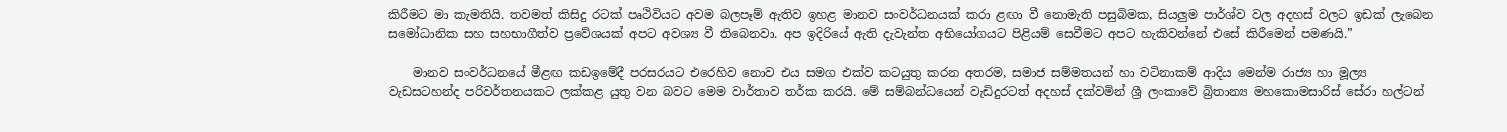කිරීමට මා කැමතියි. තවමත් කිසිදු රටක් පෘථිවියට අවම බලපෑම් ඇතිව ඉහළ මානව සංවර්ධනයක් කරා ළඟා වී නොමැති පසුබිමක, සියලුම පාර්ශ්ව වල අදහස් වලට ඉඩක් ලැබෙන සමෝධානික සහ සහභාගීත්ව ප්‍රවේශයක් අපට අවශ්‍ය වී තිබෙනවා. අප ඉදිරියේ ඇති දැවැන්ත අභියෝගයට පිළියම් සෙවීමට අපට හැකිවන්නේ එසේ කිරීමෙන් පමණයි.”

    මානව සංවර්ධනයේ මීළඟ කඩඉමේදී පරසරයට එරෙහිව නොව එය සමග එක්ව කටයුතු කරන අතරම, සමාජ සම්මතයන් හා වටිනාකම් ආදිය මෙන්ම රාජ්‍ය හා මූල්‍ය වැඩසටහන්ද පරිවර්තනයකට ලක්කළ යුතු වන බවට මෙම වාර්තාව තර්ක කරයි. මේ සම්බන්ධයෙන් වැඩිදුරටත් අදහස් දක්වමින් ශ්‍රී ලංකාවේ බ්‍රිතාන්‍ය මහකොමසාරිස් සේරා හල්ටන්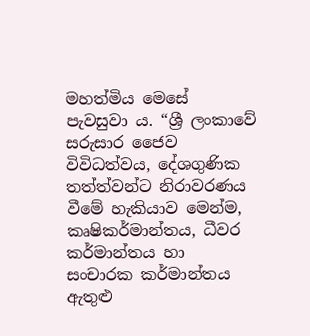මහත්මිය මෙසේ පැවසුවා ය. “ශ්‍රී ලංකාවේ සරුසාර ජෛව විවිධත්වය, දේශගුණික තත්ත්වන්ට නිරාවරණය වීමේ හැකියාව මෙන්ම, කෘෂිකර්මාන්තය, ධීවර කර්මාන්තය හා සංචාරක කර්මාන්තය ඇතුළු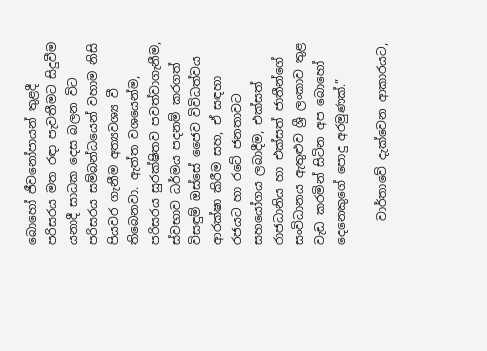බොහෝ ජීවනෝපායන් තුළදී පරිසරය මත රඳා පැවතීමට සිදුවීම යනාදී සාධක දෙස බලන විට පරිසරය සම්බන්ධයෙන් වහාම නිසි පියවර ගැනීම අත්‍යවශ්‍ය වී තිබෙනවා. ඇත්ත වශයෙන්ම, පරිසරය සුරක්ෂිතව පවත්වාගැනීම, ස්වභාව ධර්මය පදනම් කරගත් විසඳුම් ඔස්සේ ජෛව විවිධත්වය ආරක්ෂා කිරීම සහ, ඒ සඳහා රජයට හා රටේ ජනතාවට සහයෝගය ලබාදීම, එක්සත් රාජධානිය හා එක්සත් ජාතීන්ගේ සංවිධානය ඇතුළුව ශ්‍රී ලංකාව තුළ වැඩ කරමින් සිටින අප බොහෝ දෙනෙකුගේ පොදු අරමුණක්.”

    වාර්තාවේ දැක්වෙන ආකාරයට,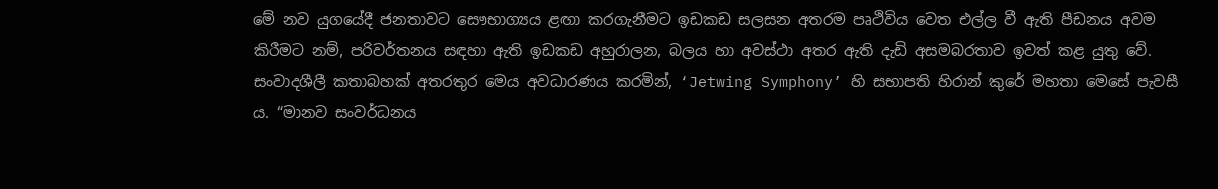මේ නව යුගයේදී ජනතාවට සෞභාග්‍යය ළඟා කරගැනීමට ඉඩකඩ සලසන අතරම පෘථිවිය වෙත එල්ල වී ඇති පීඩනය අවම කිරීමට නම්, පරිවර්තනය සඳහා ඇති ඉඩකඩ අහුරාලන, බලය හා අවස්ථා අතර ඇති දැඩි අසමබරතාව ඉවත් කළ යුතු වේ. සංවාදශීලී කතාබහක් අතරතුර මෙය අවධාරණය කරමින්, ‘Jetwing Symphony’ හි සභාපති හිරාන් කුරේ මහතා මෙසේ පැවසී ය. “මානව සංවර්ධනය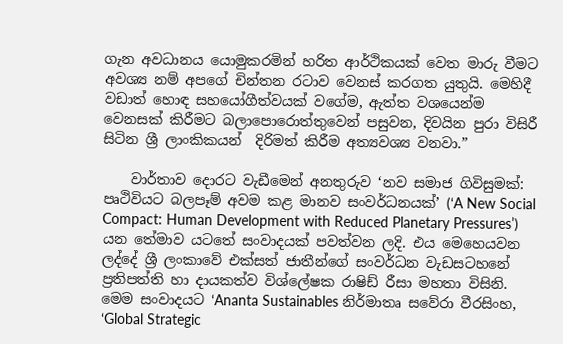ගැන අවධානය යොමුකරමින් හරිත ආර්ථිකයක් වෙත මාරු වීමට අවශ්‍ය නම් අපගේ චින්තන රටාව වෙනස් කරගත යුතුයි. මෙහිදී වඩාත් හොඳ සහයෝගීත්වයක් වගේම, ඇත්ත වශයෙන්ම වෙනසක් කිරීමට බලාපොරොත්තුවෙන් පසුවන, දිවයින පුරා විසිරී සිටින ශ්‍රී ලාංකිකයන්  දිරිමත් කිරීම අත්‍යවශ්‍ය වනවා.”

    වාර්තාව දොරට වැඩීමෙන් අනතුරුව ‘නව සමාජ ගිවිසුමක්: පෘථිවියට බලපෑම් අවම කළ මානව සංවර්ධනයක්’ (‘A New Social Compact: Human Development with Reduced Planetary Pressures’) යන තේමාව යටතේ සංවාදයක් පවත්වන ලදි. එය මෙහෙයවන ලද්දේ ශ්‍රී ලංකාවේ එක්සත් ජාතීන්ගේ සංවර්ධන වැඩසටහනේ ප්‍රතිපත්ති හා දායකත්ව විශ්ලේෂක රාෂිඩ් රීසා මහතා විසිනි. මෙම සංවාදයට ‘Ananta Sustainables නිර්මාතෘ සවේරා වීරසිංහ, ‘Global Strategic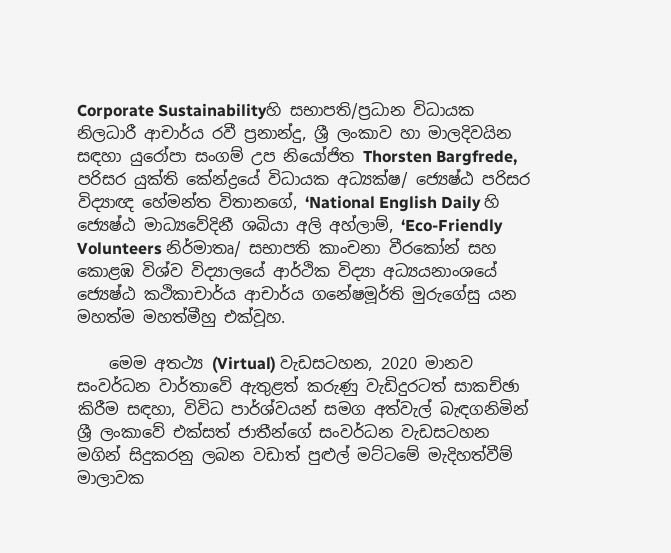Corporate Sustainabilityහි සභාපති/ප්‍රධාන විධායක නිලධාරී ආචාර්ය රවී ප්‍රනාන්දු, ශ්‍රී ලංකාව හා මාලදිවයින සඳහා යුරෝපා සංගම් උප නියෝජිත Thorsten Bargfrede, පරිසර යුක්ති කේන්ද්‍රයේ විධායක අධ්‍යක්ෂ/ ජ්‍යෙෂ්ඨ පරිසර විද්‍යාඥ හේමන්ත විතානගේ, ‘National English Daily හි ජ්‍යෙෂ්ඨ මාධ්‍යවේදිනී ශබියා අලි අහ්ලාම්, ‘Eco-Friendly Volunteers නිර්මාතෘ/ සභාපති කාංචනා වීරකෝන් සහ කොළඹ විශ්ව විද්‍යාලයේ ආර්ථික විද්‍යා අධ්‍යයනාංශයේ ජ්‍යෙෂ්ඨ කථිකාචාර්ය ආචාර්ය ගනේෂමූර්ති මුරුගේසු යන මහත්ම මහත්මීහු එක්වූහ.

    මෙම අතථ්‍ය (Virtual) වැඩසටහන, 2020 මානව සංවර්ධන වාර්තාවේ ඇතුළත් කරුණු වැඩිදුරටත් සාකච්ඡා කිරීම සඳහා, විවිධ පාර්ශ්වයන් සමග අත්වැල් බැඳගනිමින් ශ්‍රී ලංකාවේ එක්සත් ජාතීන්ගේ සංවර්ධන වැඩසටහන මගින් සිදුකරනු ලබන වඩාත් පුළුල් මට්ටමේ මැදිහත්වීම් මාලාවක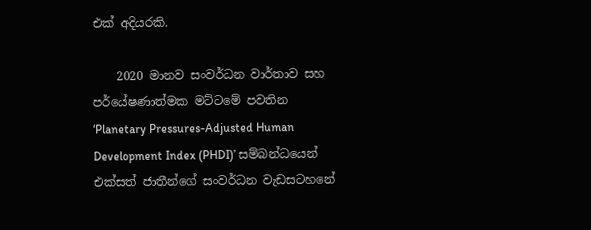එක් අදියරකි.

    2020 මානව සංවර්ධන වාර්තාව සහ පර්යේෂණාත්මක මට්ටමේ පවතින ‘Planetary Pressures-Adjusted Human Development Index (PHDI)’ සම්බන්ධයෙන් එක්සත් ජාතීන්ගේ සංවර්ධන වැඩසටහනේ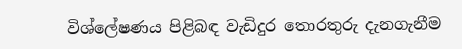විශ්ලේෂණය පිළිබඳ වැඩිදුර තොරතුරු දැනගැනීම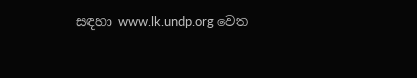සඳහා www.lk.undp.org වෙත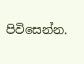පිවිසෙන්න.